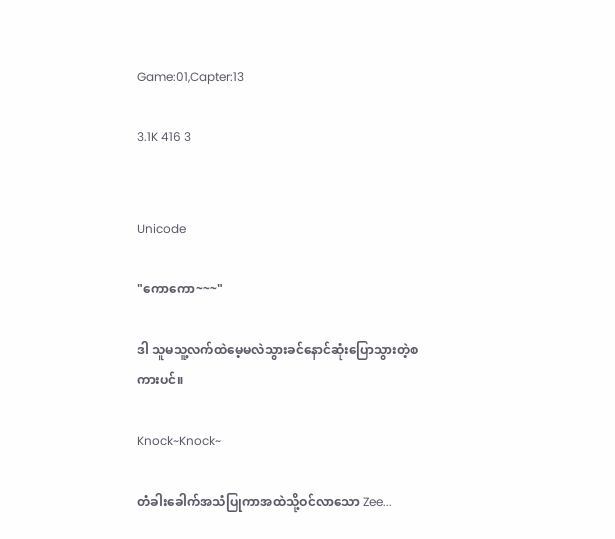Game:01,Capter:13

3.1K 416 3


Unicode

"ကောကော~~~"

ဒါ သူမသူ့လက်ထဲမေ့မလဲသွားခင်နောင်ဆုံးပြောသွားတဲ့စကားပင်။

Knock~Knock~

တံခါးခေါက်အသံပြုကာအထဲသို့ဝင်လာသော Zee...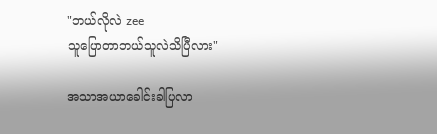"ဘယ်လိုလဲ zee
သူပြောတာဘယ်သူလဲသိပြီလား"

အသာအယာခေါင်းခါပြလာ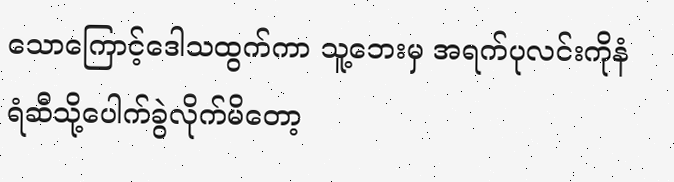သောကြောင့်ဒေါသထွက်ကာ သူ့ဘေးမှ အရက်ပုလင်းကိုနံရံဆီသို့ပေါက်ခွဲလိုက်မိတော့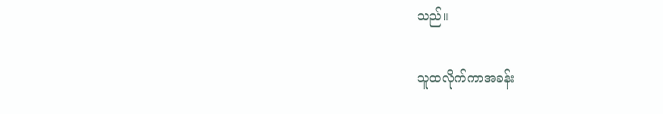သည်။

သူထလိုက်ကာအခန်း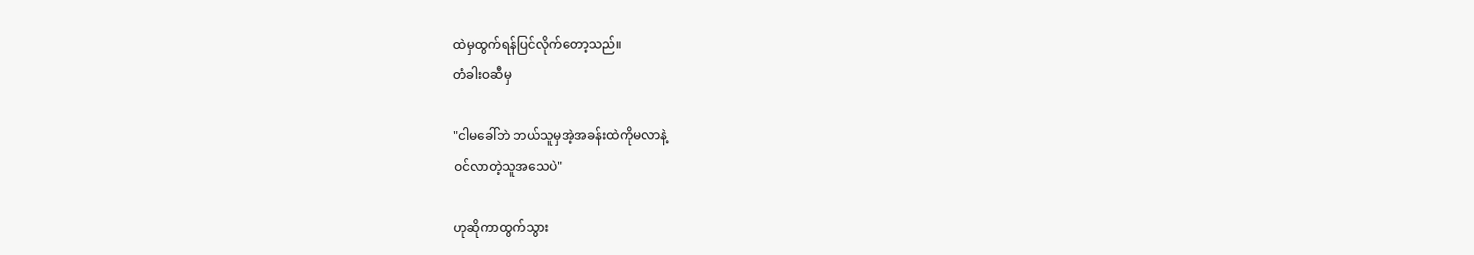ထဲမှထွက်ရန်ပြင်လိုက်တော့သည်။
တံခါးဝဆီမှ

"ငါမခေါ်ဘဲ ဘယ်သူမှအဲ့အခန်းထဲကိုမလာနဲ့
ဝင်လာတဲ့သူအသေပဲ"

ဟုဆိုကာထွက်သွား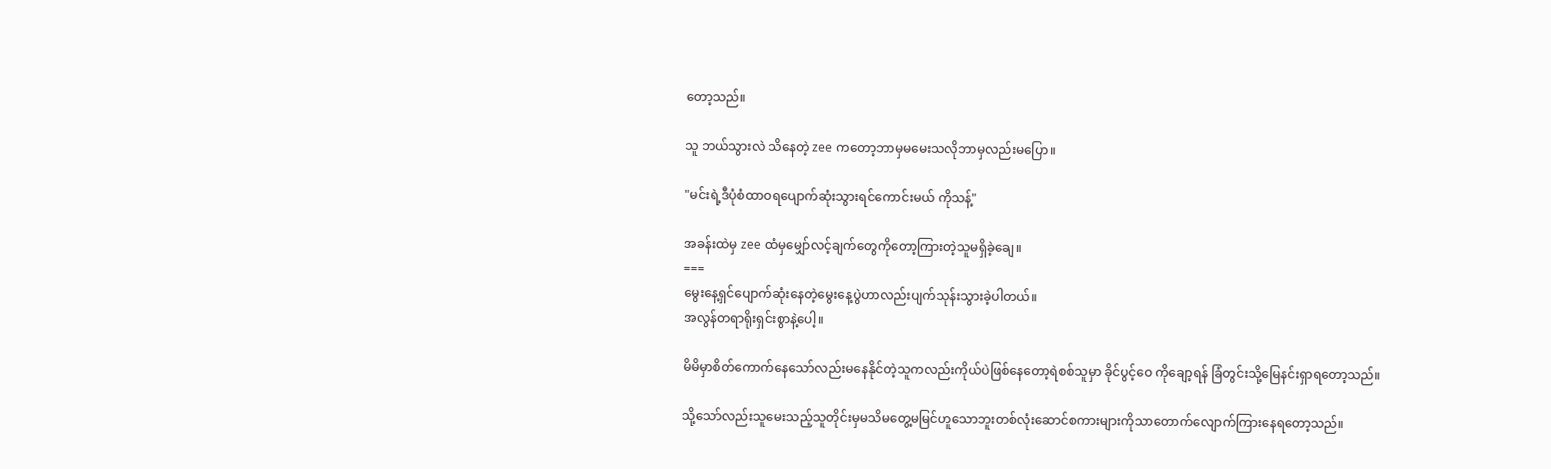တော့သည်။

သူ ဘယ်သွားလဲ သိနေတဲ့ zee ကတော့ဘာမှမမေးသလိုဘာမှလည်းမပြော။

"မင်းရဲ့ဒီပုံစံထာဝရပျောက်ဆုံးသွားရင်ကောင်းမယ် ကိုသန့်"

အခန်းထဲမှ zee ထံမှမျှော်လင့်ချက်တွေကိုတော့ကြားတဲ့သူမရှိခဲ့ချေ။
===
မွေးနေ့ရှင်ပျောက်ဆုံးနေတဲ့မွေးနေ့ပွဲဟာလည်းပျက်သုန်းသွားခဲ့ပါတယ်။
အလွန်တရာရိုးရှင်းစွာနဲ့ပေါ့။

မိမိမှာစိတ်ကောက်နေသော်လည်းမနေနိုင်တဲ့သူကလည်းကိုယ်ပဲဖြစ်နေတော့ရဲစစ်သူမှာ ခိုင်ပွင့်ဝေ ကိုချော့ရန် ခြံတွင်းသို့မြေနင်းရှာရတော့သည်။

သို့သော်လည်းသူမေးသည့်သူတိုင်းမှမသိမတွေ့မမြင်ဟူသောဘူးတစ်လုံးဆောင်စကားများကိုသာတောက်လျောက်ကြားနေရတော့သည်။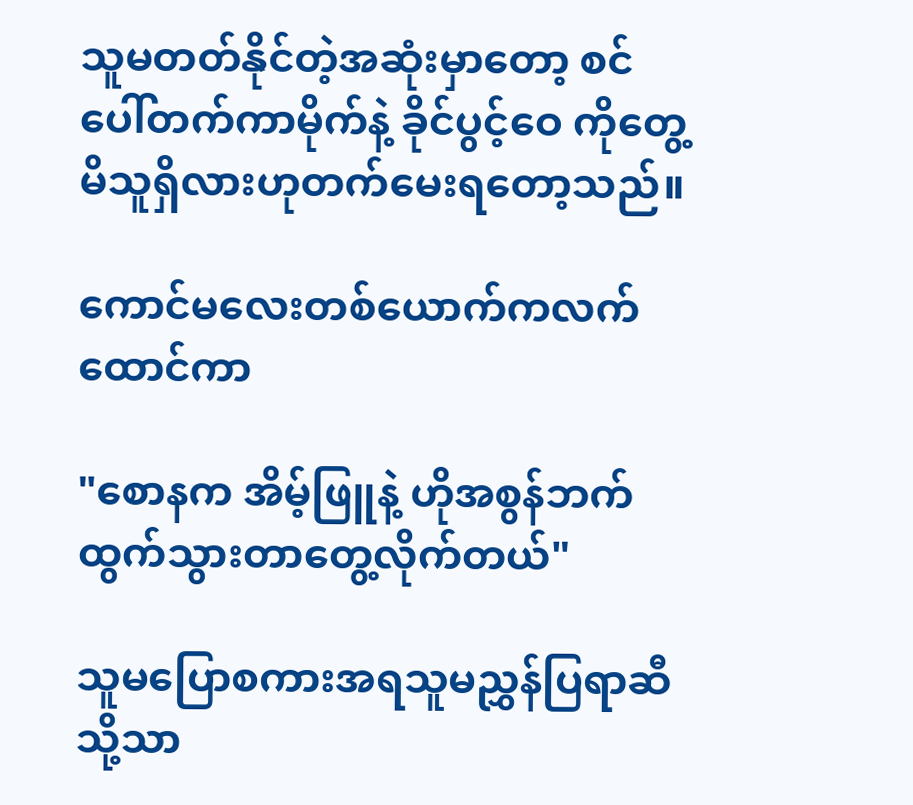သူမတတ်နိုင်တဲ့အဆုံးမှာတော့ စင်ပေါ်တက်ကာမိုက်နဲ့ ခိုင်ပွင့်ဝေ ကိုတွေ့မိသူရှိလားဟုတက်မေးရတော့သည်။

ကောင်မလေးတစ်ယောက်ကလက်ထောင်ကာ

"စောနက အိမ့်ဖြူနဲ့ ဟိုအစွန်ဘက်ထွက်သွားတာတွေ့လိုက်တယ်"

သူမပြောစကားအရသူမညွှန်ပြရာဆီသို့သာ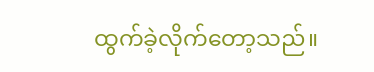ထွက်ခဲ့လိုက်တော့သည်။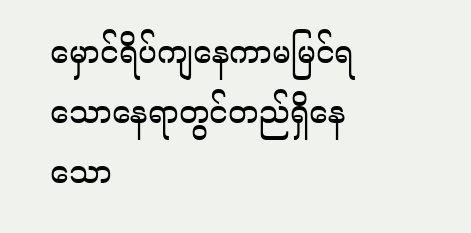မှောင်ရိပ်ကျနေကာမမြင်ရသောနေရာတွင်တည်ရှိနေသော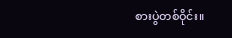စားပွဲတစ်ဝိုင်း။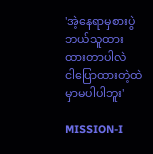'အဲ့နေရာမှစားပွဲဘယ်သူထားထားတာပါလဲ
ငါပြောထားတဲ့ထဲမှာမပါပါဘူး'

MISSION-I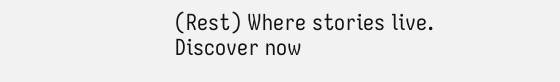(Rest) Where stories live. Discover now